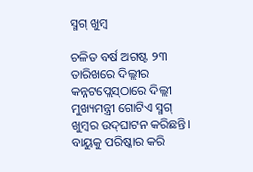ସ୍ମଗ୍‌ ଖୁମ୍ବ

ଚଳିତ ବର୍ଷ ଅଗଷ୍ଟ ୨୩ ତାରିଖରେ ଦିଲ୍ଲୀର କନ୍ନଟପ୍ଲେସ୍‌ଠାରେ ଦିଲ୍ଲୀ ମୁଖ୍ୟମନ୍ତ୍ରୀ ଗୋଟିଏ ସ୍ମଗ୍‌ ଖୁମ୍ବର ଉଦ୍‌ଘାଟନ କରିଛନ୍ତି। ବାୟୁକୁ ପରିଷ୍କାର କରି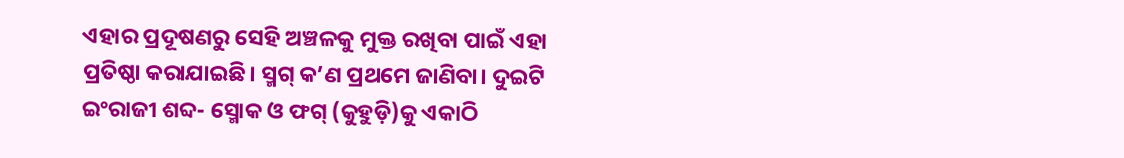ଏହାର ପ୍ରଦୂଷଣରୁ ସେହି ଅଞ୍ଚଳକୁ ମୁକ୍ତ ରଖିବା ପାଇଁ ଏହା ପ୍ରତିଷ୍ଠା କରାଯାଇଛି। ସ୍ମଗ୍‌ କ’ଣ ପ୍ରଥମେ ଜାଣିବା। ଦୁଇଟି ଇଂରାଜୀ ଶବ୍ଦ- ସ୍ମୋକ ଓ ଫଗ୍‌ (କୁହୁଡ଼ି)କୁ ଏକାଠି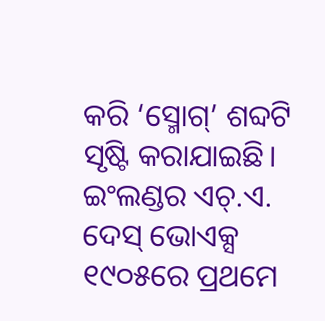କରି ‘ସ୍ମୋଗ୍‌’ ଶବ୍ଦଟି ସୃଷ୍ଟି କରାଯାଇଛି। ଇଂଲଣ୍ଡର ଏଚ୍‌.ଏ. ଦେସ୍‌ ଭୋଏକ୍ସ ୧୯୦୫ରେ ପ୍ରଥମେ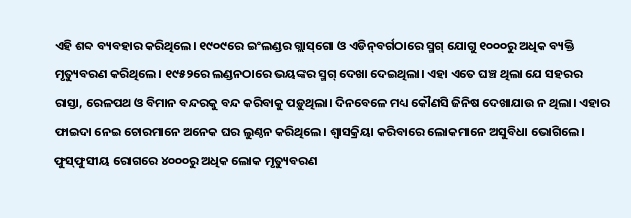ଏହି ଶବ୍ଦ ବ୍ୟବହାର କରିଥିଲେ। ୧୯୦୯ରେ ଇଂଲଣ୍ଡର ଗ୍ଲାସ୍‌ଗୋ ଓ ଏଡିନ୍‌ବର୍ଗଠାରେ ସ୍ମଗ୍‌ ଯୋଗୁ ୧୦୦୦ରୁ ଅଧିକ ବ୍ୟକ୍ତି ମୃତ୍ୟୁବରଣ କରିଥିଲେ। ୧୯୫୨ରେ ଲଣ୍ଡନଠାରେ ଭୟଙ୍କର ସ୍ମଗ୍‌ ଦେଖା ଦେଇଥିଲା। ଏହା ଏତେ ଘଞ୍ଚ ଥିଲା ଯେ ସହରର ରାସ୍ତା, ରେଳପଥ ଓ ବିମାନ ବନ୍ଦରକୁ ବନ୍ଦ କରିବାକୁ ପଡ଼ୁଥିଲା। ଦିନବେଳେ ମଧ୍ୟ କୌଣସି ଜିନିଷ ଦେଖାଯାଉ ନ ଥିଲା। ଏହାର ଫାଇଦା ନେଇ ଚୋରମାନେ ଅନେକ ଘର ଲୁଣ୍ଠନ କରିଥିଲେ। ଶ୍ୱାସକ୍ରିୟା କରିବାରେ ଲୋକମାନେ ଅସୁବିଧା ଭୋଗିଲେ। ଫୁସ୍‌ଫୁସୀୟ ରୋଗରେ ୪୦୦୦ରୁ ଅଧିକ ଲୋକ ମୃତ୍ୟୁବରଣ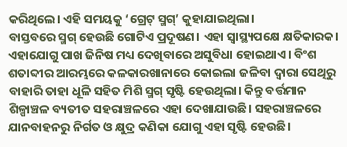କରିଥିଲେ। ଏହି ସମୟକୁ ‘ଗ୍ରେଟ୍‌ ସ୍ମଗ୍‌’ କୁହାଯାଇଥିଲା।
ବାସ୍ତବରେ ସ୍ମଗ୍‌ ହେଉଛି ଗୋଟିଏ ପ୍ରଦୂଷଣ। ଏହା ସ୍ବାସ୍ଥ୍ୟପକ୍ଷେ କ୍ଷତିକାରକ। ଏହାଯୋଗୁ ପାଖ ଜିନିଷ ମଧ୍ୟ ଦେଖିବାରେ ଅସୁବିଧା ହୋଇଥାଏ। ବିଂଶ ଶତାବ୍ଦୀର ଆରମ୍ଭରେ କଳକାରଖାନାରେ କୋଇଲା ଜଳିବା ଦ୍ୱାରା ସେଥିରୁ ବାହାରି ତାହା ଧୂଳି ସହିତ ମିଶି ସ୍ମଗ୍‌ ସୃଷ୍ଟି ହେଉଥିଲା। କିନ୍ତୁ ବର୍ତ୍ତମାନ ଶିଳ୍ପାଞ୍ଚଳ ବ୍ୟତୀତ ସହରାଞ୍ଚଳରେ ଏହା ଦେଖାଯାଉଛି। ସହରାଞ୍ଚଳରେ ଯାନବାହନରୁ ନିର୍ଗତ ଓ କ୍ଷୁଦ୍ର କଣିକା ଯୋଗୁ ଏହା ସୃଷ୍ଟି ହେଉଛି।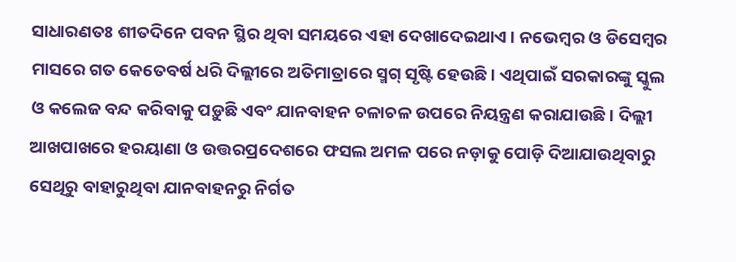ସାଧାରଣତଃ ଶୀତଦିନେ ପବନ ସ୍ଥିର ଥିବା ସମୟରେ ଏହା ଦେଖାଦେଇଥାଏ। ନଭେମ୍ବର ଓ ଡିସେମ୍ବର ମାସରେ ଗତ କେତେବର୍ଷ ଧରି ଦିଲ୍ଲୀରେ ଅତିମାତ୍ରାରେ ସ୍ମଗ୍‌ ସୃଷ୍ଟି ହେଉଛି। ଏଥିପାଇଁ ସରକାରଙ୍କୁ ସ୍କୁଲ ଓ କଲେଜ ବନ୍ଦ କରିବାକୁ ପଡ଼ୁଛି ଏବଂ ଯାନବାହନ ଚଳାଚଳ ଉପରେ ନିୟନ୍ତ୍ରଣ କରାଯାଉଛି। ଦିଲ୍ଲୀ ଆଖପାଖରେ ହରୟାଣା ଓ ଉତ୍ତରପ୍ରଦେଶରେ ଫସଲ ଅମଳ ପରେ ନଡ଼ାକୁ ପୋଡ଼ି ଦିଆଯାଉଥିବାରୁ ସେଥିରୁ ବାହାରୁଥିବା ଯାନବାହନରୁ ନିର୍ଗତ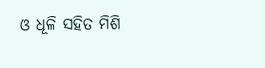ଓ ଧୂଳି ସହିତ ମିଶି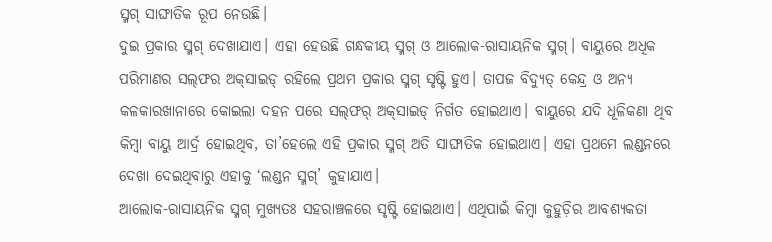ସ୍ମଗ୍‌ ସାଙ୍ଘାତିକ ରୂପ ନେଉଛି।
ଦୁଇ ପ୍ରକାର ସ୍ମଗ୍‌ ଦେଖାଯାଏ। ଏହା ହେଉଛି ଗନ୍ଧକୀୟ ସ୍ମଗ୍‌ ଓ ଆଲୋକ-ରାସାୟନିକ ସ୍ମଗ୍‌। ବାୟୁରେ ଅଧିକ ପରିମାଣର ସଲ୍‌ଫର ଅକ୍‌ସାଇଡ୍‌ ରହିଲେ ପ୍ରଥମ ପ୍ରକାର ସ୍ମଗ୍‌ ସୃଷ୍ଟି ହୁଏ। ତାପଜ ବିଦ୍ୟୁତ୍‌ କେନ୍ଦ୍ର ଓ ଅନ୍ୟ କଳକାରଖାନାରେ କୋଇଲା ଦହନ ପରେ ସଲ୍‌ଫର୍‌ ଅକ୍‌ସାଇଡ୍‌ ନିର୍ଗତ ହୋଇଥାଏ। ବାୟୁରେ ଯଦି ଧୂଳିକଣା ଥିବ କିମ୍ବା ବାୟୁ ଆର୍ଦ୍ର ହୋଇଥିବ, ତା’ହେଲେ ଏହି ପ୍ରକାର ସ୍ମଗ୍‌ ଅତି ସାଙ୍ଘାତିକ ହୋଇଥାଏ। ଏହା ପ୍ରଥମେ ଲଣ୍ଡନରେ ଦେଖା ଦେଇଥିବାରୁ ଏହାକୁ ‘ଲଣ୍ଡନ ସ୍ମଗ୍‌’ କୁହାଯାଏ।
ଆଲୋକ-ରାସାୟନିକ ସ୍ମଗ୍‌ ମୁଖ୍ୟତଃ ସହରାଞ୍ଚଳରେ ସୃଷ୍ଟି ହୋଇଥାଏ। ଏଥିପାଇଁ କିମ୍ବା କୁହୁଡ଼ିର ଆବଶ୍ୟକତା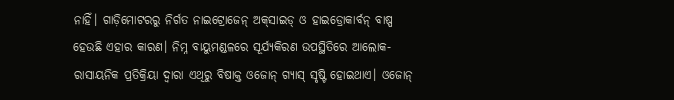ନାହିଁ। ଗାଡ଼ିମୋଟରରୁ ନିର୍ଗତ ନାଇଟ୍ରୋଜେନ୍‌ ଅକ୍‌ସାଇଡ୍‌ ଓ ହାଇଡ୍ରୋକାର୍ବନ୍‌ ବାଷ୍ପ ହେଉଛି ଏହାର କାରଣ। ନିମ୍ନ ବାୟୁମଣ୍ଡଳରେ ସୂର୍ଯ୍ୟକିରଣ ଉପସ୍ଥିତିରେ ଆଲୋକ-ରାସାୟନିକ ପ୍ରତିକ୍ରିୟା ଦ୍ୱାରା ଏଥିରୁ ବିଷାକ୍ତ ଓଜୋନ୍‌ ଗ୍ୟାସ୍‌ ସୃଷ୍ଟି ହୋଇଥାଏ। ଓଜୋନ୍‌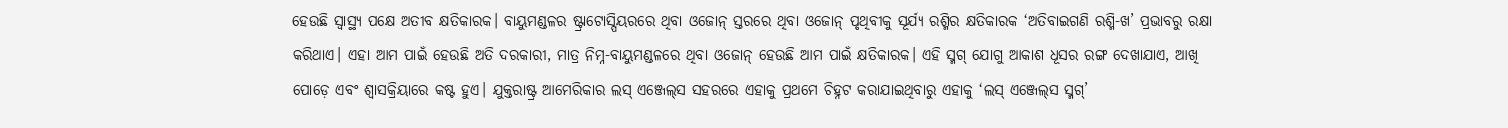ହେଉଛି ସ୍ବାସ୍ଥ୍ୟ ପକ୍ଷେ ଅତୀବ କ୍ଷତିକାରକ। ବାୟୁମଣ୍ଡଳର ଷ୍ଟ୍ରାଟୋସ୍ପିୟରରେ ଥିବା ଓଜୋନ୍‌ ସ୍ତରରେ ଥିବା ଓଜୋନ୍‌ ପୃଥିବୀକୁ ସୂର୍ଯ୍ୟ ରଶ୍ମିର କ୍ଷତିକାରକ ‘ଅତିବାଇଗଣି ରଶ୍ମି-ଖ’ ପ୍ରଭାବରୁ ରକ୍ଷା କରିଥାଏ। ଏହା ଆମ ପାଇଁ ହେଉଛି ଅତି ଦରକାରୀ, ମାତ୍ର ନିମ୍ନ-ବାୟୁମଣ୍ଡଳରେ ଥିବା ଓଜୋନ୍‌ ହେଉଛି ଆମ ପାଇଁ କ୍ଷତିକାରକ। ଏହି ସ୍ମଗ୍‌ ଯୋଗୁ ଆକାଶ ଧୂସର ରଙ୍ଗ ଦେଖାଯାଏ, ଆଖି ପୋଡ଼େ ଏବଂ ଶ୍ୱାସକ୍ରିୟାରେ କଷ୍ଟ ହୁଏ। ଯୁକ୍ତରାଷ୍ଟ୍ର ଆମେରିକାର ଲସ୍‌ ଏଞ୍ଜେଲ୍‌ସ ସହରରେ ଏହାକୁ ପ୍ରଥମେ ଚିହ୍ନଟ କରାଯାଇଥିବାରୁ ଏହାକୁ ‘ଲସ୍‌ ଏଞ୍ଜେଲ୍‌ସ ସ୍ମଗ୍‌’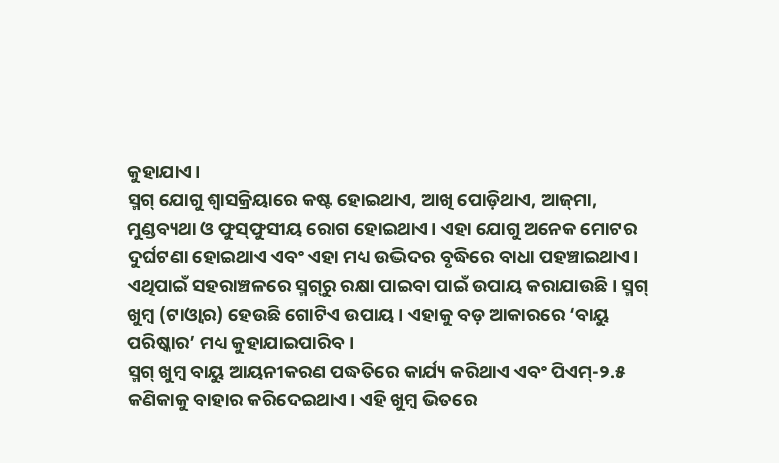କୁହାଯାଏ।
ସ୍ମଗ୍‌ ଯୋଗୁ ଶ୍ୱାସକ୍ରିୟାରେ କଷ୍ଟ ହୋଇଥାଏ, ଆଖି ପୋଡ଼ିଥାଏ, ଆଜ୍‌ମା, ମୁଣ୍ଡବ୍ୟଥା ଓ ଫୁସ୍‌ଫୁସୀୟ ରୋଗ ହୋଇଥାଏ। ଏହା ଯୋଗୁ ଅନେକ ମୋଟର ଦୁର୍ଘଟଣା ହୋଇଥାଏ ଏବଂ ଏହା ମଧ୍ୟ ଉଦ୍ଭିଦର ବୃଦ୍ଧିରେ ବାଧା ପହଞ୍ଚାଇଥାଏ। ଏଥିପାଇଁ ସହରାଞ୍ଚଳରେ ସ୍ମଗ୍‌ରୁ ରକ୍ଷା ପାଇବା ପାଇଁ ଉପାୟ କରାଯାଉଛି। ସ୍ମଗ୍‌ ଖୁମ୍ବ (ଟାଓ୍ବାର) ହେଉଛି ଗୋଟିଏ ଉପାୟ। ଏହାକୁ ବଡ଼ ଆକାରରେ ‘ବାୟୁ ପରିଷ୍କାର’ ମଧ୍ୟ କୁହାଯାଇପାରିବ।
ସ୍ମଗ୍‌ ଖୁମ୍ବ ବାୟୁ ଆୟନୀକରଣ ପଦ୍ଧତିରେ କାର୍ଯ୍ୟ କରିଥାଏ ଏବଂ ପିଏମ୍‌-୨.୫ କଣିକାକୁ ବାହାର କରିଦେଇଥାଏ। ଏହି ଖୁମ୍ବ ଭିତରେ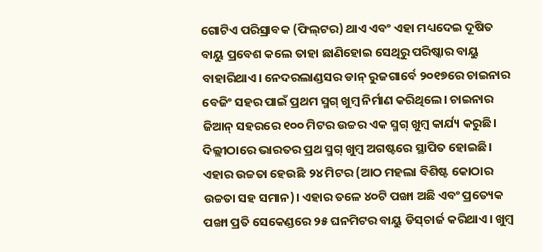ଗୋଟିଏ ପରିସ୍ରାବକ (ଫିଲ୍‌ଟର) ଥାଏ ଏବଂ ଏହା ମଧ୍ୟଦେଇ ଦୂଷିତ ବାୟୁ ପ୍ରବେଶ କଲେ ତାହା ଛାଣିହୋଇ ସେଥିରୁ ପରିଷ୍କାର ବାୟୁ ବାହାରିଥାଏ। ନେଦରଲାଣ୍ଡସର ଡାନ୍‌ ରୁଜଗାର୍ବେ ୨୦୧୭ରେ ଚାଇନାର ବେଜିଂ ସହର ପାଇଁ ପ୍ରଥମ ସ୍ମଗ୍‌ ଖୁମ୍ବ ନିର୍ମାଣ କରିଥିଲେ। ଚାଇନାର ଜିଆନ୍‌ ସହରରେ ୧୦୦ ମିଟର ଉଚ୍ଚର ଏକ ସ୍ମଗ୍‌ ଖୁମ୍ବ କାର୍ଯ୍ୟ କରୁଛି।
ଦିଲ୍ଲୀଠାରେ ଭାରତର ପ୍ରଥ ସ୍ମଗ୍‌ ଖୁମ୍ବ ଅଗଷ୍ଟରେ ସ୍ଥାପିତ ହୋଇଛି। ଏହାର ଉଚ୍ଚତା ହେଉଛି ୨୪ ମିଟର (ଆଠ ମହଲା ବିଶିଷ୍ଟ କୋଠାର ଉଚ୍ଚତା ସହ ସମାନ)। ଏହାର ତଳେ ୪୦ଟି ପଙ୍ଖା ଅଛି ଏବଂ ପ୍ରତ୍ୟେକ ପଙ୍ଖା ପ୍ରତି ସେକେଣ୍ଡରେ ୨୫ ଘନମିଟର ବାୟୁ ଡିସ୍‌ଚାର୍ଜ କରିଥାଏ। ଖୁମ୍ବ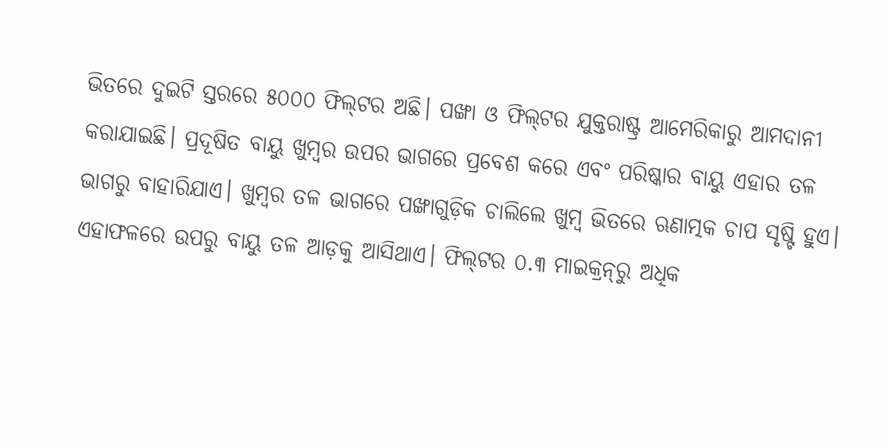ଭିତରେ ଦୁଇଟି ସ୍ତରରେ ୫୦୦୦ ଫିଲ୍‌ଟର ଅଛି। ପଙ୍ଖା ଓ ଫିଲ୍‌ଟର ଯୁକ୍ତରାଷ୍ଟ୍ର ଆମେରିକାରୁ ଆମଦାନୀ କରାଯାଇଛି। ପ୍ରଦୂଷିତ ବାୟୁ ଖୁମ୍ବର ଉପର ଭାଗରେ ପ୍ରବେଶ କରେ ଏବଂ ପରିଷ୍କାର ବାୟୁ ଏହାର ତଳ ଭାଗରୁ ବାହାରିଯାଏ। ଖୁମ୍ବର ତଳ ଭାଗରେ ପଙ୍ଖାଗୁଡ଼ିକ ଚାଲିଲେ ଖୁମ୍ବ ଭିତରେ ଋଣାତ୍ମକ ଚାପ ସୃଷ୍ଟି ହୁଏ। ଏହାଫଳରେ ଉପରୁ ବାୟୁ ତଳ ଆଡ଼କୁ ଆସିଥାଏ। ଫିଲ୍‌ଟର ୦.୩ ମାଇକ୍ରନ୍‌ରୁ ଅଧିକ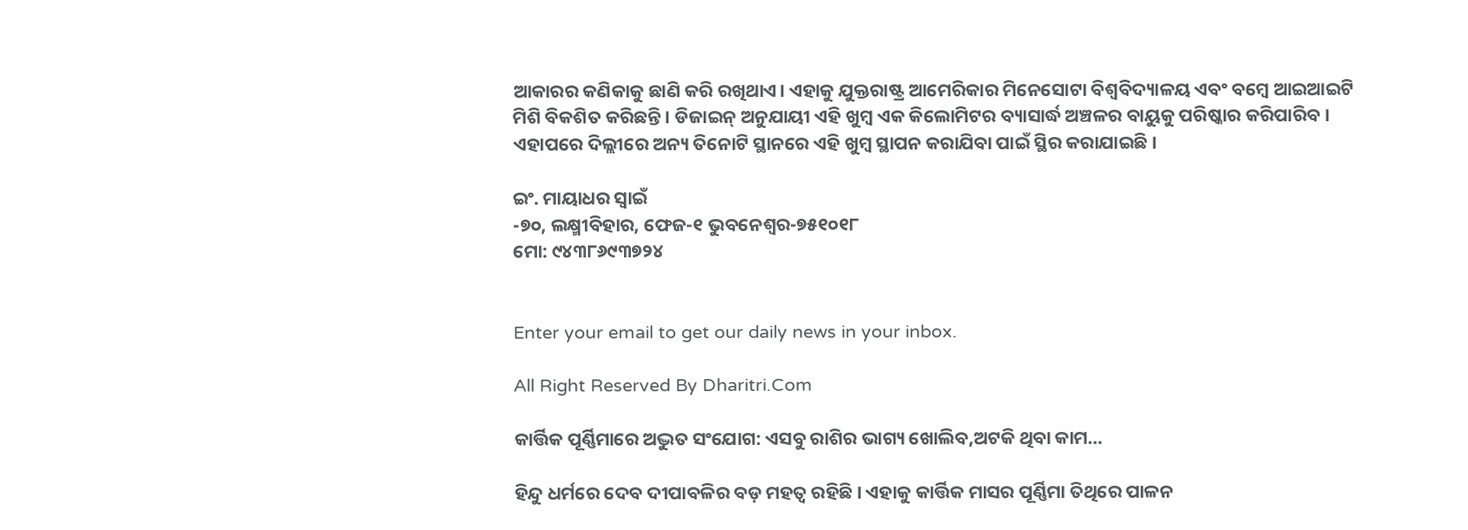ଆକାରର କଣିକାକୁ ଛାଣି କରି ରଖିଥାଏ। ଏହାକୁ ଯୁକ୍ତରାଷ୍ଟ୍ର ଆମେରିକାର ମିନେସୋଟା ବିଶ୍ୱବିଦ୍ୟାଳୟ ଏବଂ ବମ୍ବେ ଆଇଆଇଟି ମିଶି ବିକଶିତ କରିଛନ୍ତି। ଡିଜାଇନ୍‌ ଅନୁଯାୟୀ ଏହି ଖୁମ୍ବ ଏକ କିଲୋମିଟର ବ୍ୟାସାର୍ଦ୍ଧ ଅଞ୍ଚଳର ବାୟୁକୁ ପରିଷ୍କାର କରିପାରିବ। ଏହାପରେ ଦିଲ୍ଲୀରେ ଅନ୍ୟ ତିନୋଟି ସ୍ଥାନରେ ଏହି ଖୁମ୍ବ ସ୍ଥାପନ କରାଯିବା ପାଇଁ ସ୍ଥିର କରାଯାଇଛି।

ଇଂ. ମାୟାଧର ସ୍ବାଇଁ
-୭୦, ଲକ୍ଷ୍ମୀବିହାର, ଫେଜ-୧ ଭୁବନେଶ୍ୱର-୭୫୧୦୧୮
ମୋ: ୯୪୩୮୬୯୩୭୨୪


Enter your email to get our daily news in your inbox.

All Right Reserved By Dharitri.Com

କାର୍ତ୍ତିକ ପୂର୍ଣ୍ଣିମାରେ ଅଦ୍ଭୁତ ସଂଯୋଗ: ଏସବୁ ରାଶିର ଭାଗ୍ୟ ଖୋଲିବ,ଅଟକି ଥିବା କାମ…

ହିନ୍ଦୁ ଧର୍ମରେ ଦେବ ଦୀପାବଳିର ବଡ଼ ମହତ୍ୱ ରହିଛି। ଏହାକୁ କାର୍ତ୍ତିକ ମାସର ପୂର୍ଣ୍ଣିମା ତିଥିରେ ପାଳନ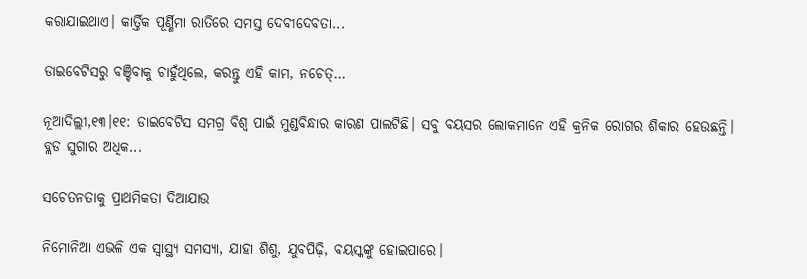କରାଯାଇଥାଏ। କାର୍ତ୍ତିକ ପୂର୍ଣ୍ଣିମା ରାତିରେ ସମସ୍ତ ଦେବୀଦେବତା...

ଡାଇବେଟିସରୁ ବଞ୍ଚିବାକୁ ଚାହୁଁଥିଲେ, କରନ୍ତୁ ଏହି କାମ, ନଚେତ୍‌…

ନୂଆଦିଲ୍ଲୀ,୧୩।୧୧: ଡାଇବେଟିସ ସମଗ୍ର ବିଶ୍ୱ ପାଇଁ ମୁଣ୍ଡବିନ୍ଧାର କାରଣ ପାଲଟିଛି। ସବୁ ବୟସର ଲୋକମାନେ ଏହି କ୍ରନିକ ରୋଗର ଶିକାର ହେଉଛନ୍ତି। ବ୍ଲଡ ସୁଗାର ଅଧିକ...

ସଚେତନତାକୁ ପ୍ରାଥମିକତା ଦିଆଯାଉ

ନିମୋନିଆ ଏଭଳି ଏକ ସ୍ବାସ୍ଥ୍ୟ ସମସ୍ୟା, ଯାହା ଶିଶୁ, ଯୁବପିଢ଼ି, ବୟସ୍କଙ୍କୁ ହୋଇପାରେ।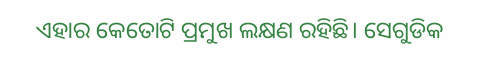ଏହାର କେତୋଟି ପ୍ରମୁଖ ଲକ୍ଷଣ ରହିଛି। ସେଗୁଡିକ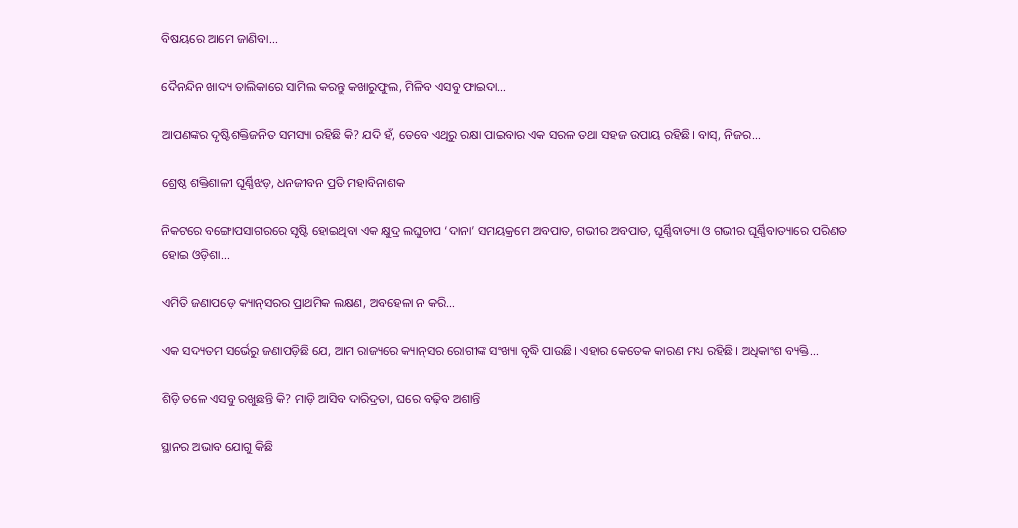ବିଷୟରେ ଆମେ ଜାଣିବା...

ଦୈନନ୍ଦିନ ଖାଦ୍ୟ ତାଲିକାରେ ସାମିଲ କରନ୍ତୁ କଖାରୁଫୁଲ, ମିଳିବ ଏସବୁ ଫାଇଦା…

ଆପଣଙ୍କର ଦୃଷ୍ଟିଶକ୍ତିଜନିତ ସମସ୍ୟା ରହିଛି କି? ଯଦି ହଁ, ତେବେ ଏଥିରୁ ରକ୍ଷା ପାଇବାର ଏକ ସରଳ ତଥା ସହଜ ଉପାୟ ରହିଛି। ବାସ୍‌, ନିଜର...

ଶ୍ରେଷ୍ଠ ଶକ୍ତିଶାଳୀ ଘୂର୍ଣ୍ଣିଝଡ଼, ଧନଜୀବନ ପ୍ରତି ମହାବିନାଶକ

ନିକଟରେ ବଙ୍ଗୋପସାଗରରେ ସୃଷ୍ଟି ହୋଇଥିବା ଏକ କ୍ଷୁଦ୍ର ଲଘୁଚାପ ‘ଦାନା’ ସମୟକ୍ରମେ ଅବପାତ, ଗଭୀର ଅବପାତ, ଘୂର୍ଣ୍ଣିବାତ୍ୟା ଓ ଗଭୀର ଘୂର୍ଣ୍ଣିବାତ୍ୟାରେ ପରିଣତ ହୋଇ ଓଡ଼ିଶା...

ଏମିତି ଜଣାପଡ଼େ କ୍ୟାନ୍‌ସରର ପ୍ରାଥମିକ ଲକ୍ଷଣ, ଅବହେଳା ନ କରି…

ଏକ ସଦ୍ୟତମ ସର୍ଭେରୁ ଜଣାପଡ଼ିଛି ଯେ, ଆମ ରାଜ୍ୟରେ କ୍ୟାନ୍‌ସର ରୋଗୀଙ୍କ ସଂଖ୍ୟା ବୃଦ୍ଧି ପାଉଛି। ଏହାର କେତେକ କାରଣ ମଧ୍ୟ ରହିଛି। ଅଧିକାଂଶ ବ୍ୟକ୍ତି...

ଶିଡ଼ି ତଳେ ଏସବୁ ରଖୁଛନ୍ତି କି? ମାଡ଼ି ଆସିବ ଦାରିଦ୍ରତା, ଘରେ ବଢ଼ିବ ଅଶାନ୍ତି

ସ୍ଥାନର ଅଭାବ ଯୋଗୁ କିଛି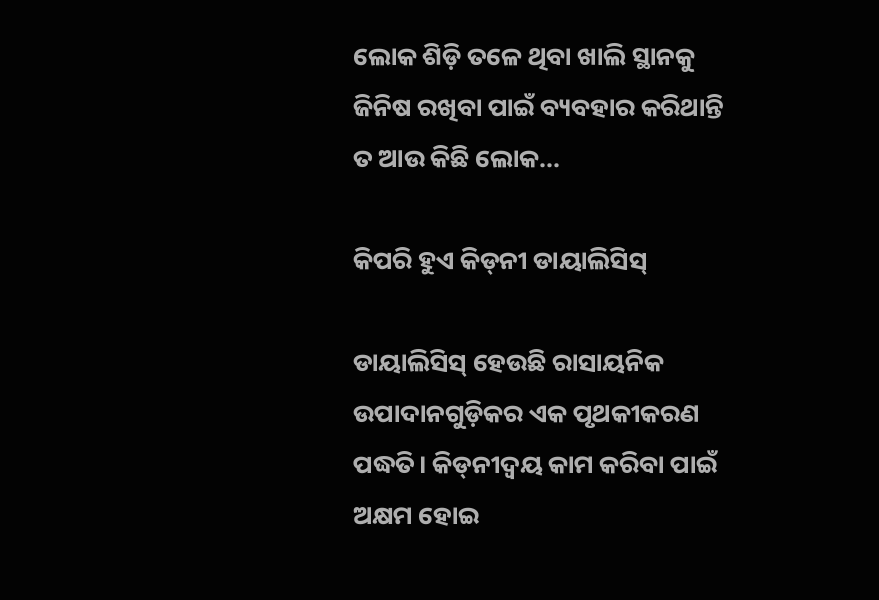ଲୋକ ଶିଡ଼ି ତଳେ ଥିବା ଖାଲି ସ୍ଥାନକୁ ଜିନିଷ ରଖିବା ପାଇଁ ବ୍ୟବହାର କରିଥାନ୍ତି ତ ଆଉ କିଛି ଲୋକ...

କିପରି ହୁଏ କିଡ୍‌ନୀ ଡାୟାଲିସିସ୍‌

ଡାୟାଲିସିସ୍‌ ହେଉଛି ରାସାୟନିକ ଉପାଦାନଗୁଡ଼ିକର ଏକ ପୃଥକୀକରଣ ପଦ୍ଧତି। କିଡ୍‌ନୀଦ୍ୱୟ କାମ କରିବା ପାଇଁ ଅକ୍ଷମ ହୋଇ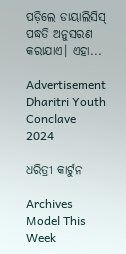ପଡ଼ିଲେ ଡାୟାଲିସିସ୍‌ ପଦ୍ଧତି ଅନୁସରଣ କରାଯାଏ। ଏହା...

Advertisement
Dharitri Youth Conclave 2024

ଧରିତ୍ରୀ କାର୍ଟୁନ

Archives
Model This Week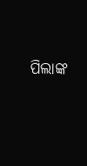ପିଲାଙ୍କ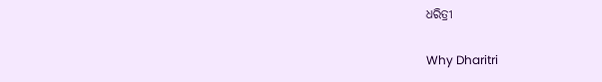ଧରିତ୍ରୀ

Why Dharitri